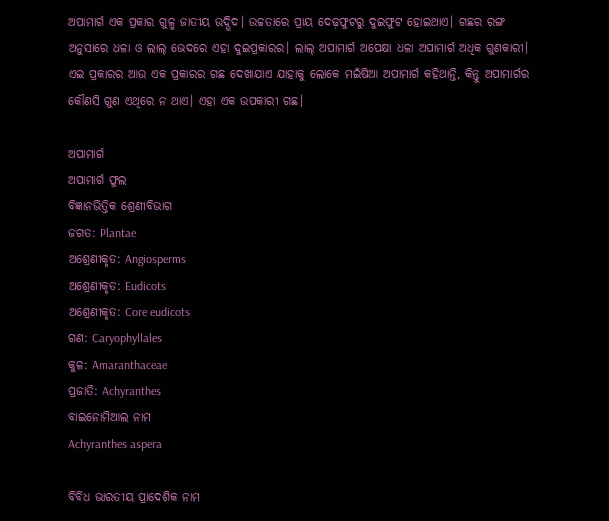ଅପାମାର୍ଗ ଏକ ପ୍ରକାର ଗୁଳ୍ମ ଜାତୀୟ ଉଦ୍ଭିଦ। ଉଚ୍ଚତାରେ ପ୍ରାୟ ଦେଢ଼ଫୁଟରୁ ଦୁଇଫୁଟ ହୋଇଥାଏ। ଗଛର ରଙ୍ଗ ଅନୁସାରେ ଧଳା ଓ ଲାଲ୍ ଭେଦରେ ଏହା ଦୁଇପ୍ରକାରର। ଲାଲ୍ ଅପାମାର୍ଗ ଅପେକ୍ଷା ଧଳା ଅପାମାର୍ଗ ଅଧିକ ଗୁଣକାରୀ। ଏଇ ପ୍ରକାରର ଆଉ ଏକ ପ୍ରକାରର ଗଛ ଦେଖାଯାଏ ଯାହାକୁ ଲୋକେ ମଇଁଷିଆ ଅପାମାର୍ଗ କହିଥାନ୍ତି, କିନ୍ତୁ ଅପାମାର୍ଗର କୌଣସି ଗୁଣ ଏଥିରେ ନ ଥାଏ। ଏହା ଏକ ଉପକାରୀ ଗଛ।

ଅପାମାର୍ଗ
ଅପାମାର୍ଗ ଫୁଲ
ବିଜ୍ଞାନଭିତ୍ତିକ ଶ୍ରେଣୀବିଭାଗ
ଜଗତ: Plantae
ଅଶ୍ରେଣୀକୃତ: Angiosperms
ଅଶ୍ରେଣୀକୃତ: Eudicots
ଅଶ୍ରେଣୀକୃତ: Core eudicots
ଗଣ: Caryophyllales
କୁଳ: Amaranthaceae
ପ୍ରଜାତି: Achyranthes
ବାଇନୋମିଆଲ ନାମ
Achyranthes aspera

ବିବିଧ ଭାରତୀୟ ପ୍ରାଦେଶିକ ନାମ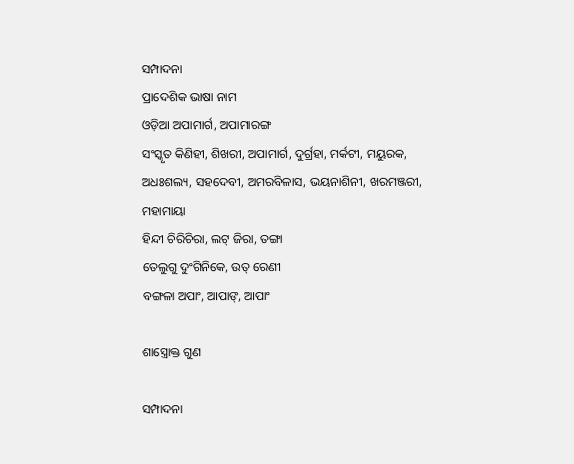ସମ୍ପାଦନା
ପ୍ରାଦେଶିକ ଭାଷା ନାମ
ଓଡ଼ିଆ ଅପାମାର୍ଗ, ଅପାମାରଙ୍ଗ
ସଂସ୍କୃତ କିଣିହୀ, ଶିଖରୀ, ଅପାମାର୍ଗ, ଦୁର୍ଗ୍ରହା, ମର୍କଟୀ, ମୟୁରକ, ଅଧଃଶଲ୍ୟ, ସହଦେବୀ, ଅମରବିଳାସ, ଭୟନାଶିନୀ, ଖରମଞ୍ଜରୀ, ମହାମାୟା
ହିନ୍ଦୀ ଚିରିଚିରା, ଲଟ୍ ଜିରା, ତଙ୍ଗା
ତେଲୁଗୁ ଦୁଂଗିନିକେ, ଉତ୍ ରେଣୀ
ବଙ୍ଗଳା ଅପାଂ, ଆପାଙ୍, ଆପାଂ

ଶାସ୍ତ୍ରୋକ୍ତ ଗୁଣ

ସମ୍ପାଦନା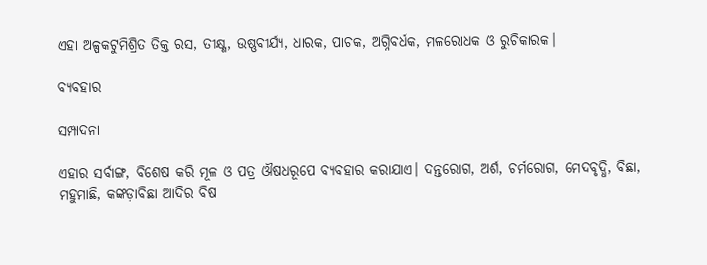ଏହା ଅଳ୍ପକଟୁମିଶ୍ରିତ ତିକ୍ତ ରସ, ତୀକ୍ଷ୍ଣ, ଉଷ୍ଣବୀର୍ଯ୍ୟ, ଧାରକ, ପାଚକ, ଅଗ୍ନିବର୍ଧକ, ମଳରୋଧକ ଓ ରୁଚିକାରକ।

ବ୍ୟବହାର

ସମ୍ପାଦନା

ଏହାର ସର୍ବାଙ୍ଗ, ବିଶେଷ କରି ମୂଳ ଓ ପତ୍ର ଔଷଧରୂପେ ବ୍ୟବହାର କରାଯାଏ। ଦନ୍ତରୋଗ, ଅର୍ଶ, ଚର୍ମରୋଗ, ମେଦବୃଦ୍ଧି, ବିଛା, ମହୁମାଛି, କଙ୍କଡ଼ାବିଛା ଆଦିର ବିଷ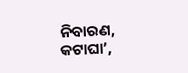ନିବାରଣ, କଟାଘା’,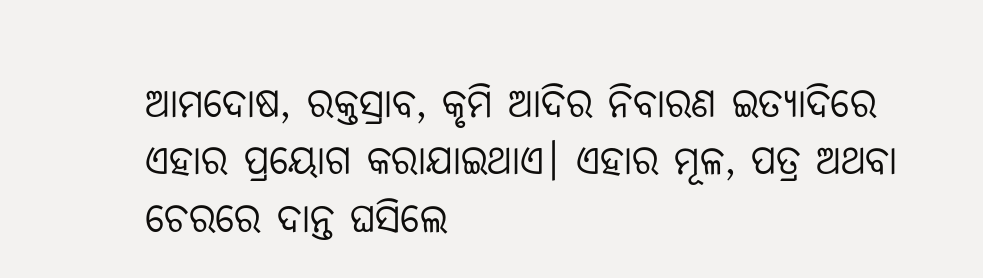ଆମଦୋଷ, ରକ୍ତସ୍ରାବ, କୃମି ଆଦିର ନିବାରଣ ଇତ୍ୟାଦିରେ ଏହାର ପ୍ରୟୋଗ କରାଯାଇଥାଏ। ଏହାର ମୂଳ, ପତ୍ର ଅଥବା ଚେରରେ ଦାନ୍ତ ଘସିଲେ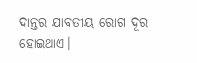ଦାନ୍ତର ଯାବତୀୟ ରୋଗ ଦୂର ହୋଇଥାଏ।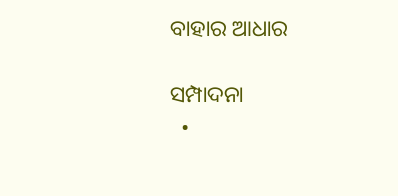ବାହାର ଆଧାର

ସମ୍ପାଦନା
  •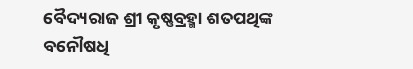ବୈଦ୍ୟରାଜ ଶ୍ରୀ କୃଷ୍ଣବ୍ରହ୍ମା ଶତପଥିଙ୍କ ବନୌଷଧି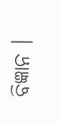ବିଜ୍ଞାନ ।